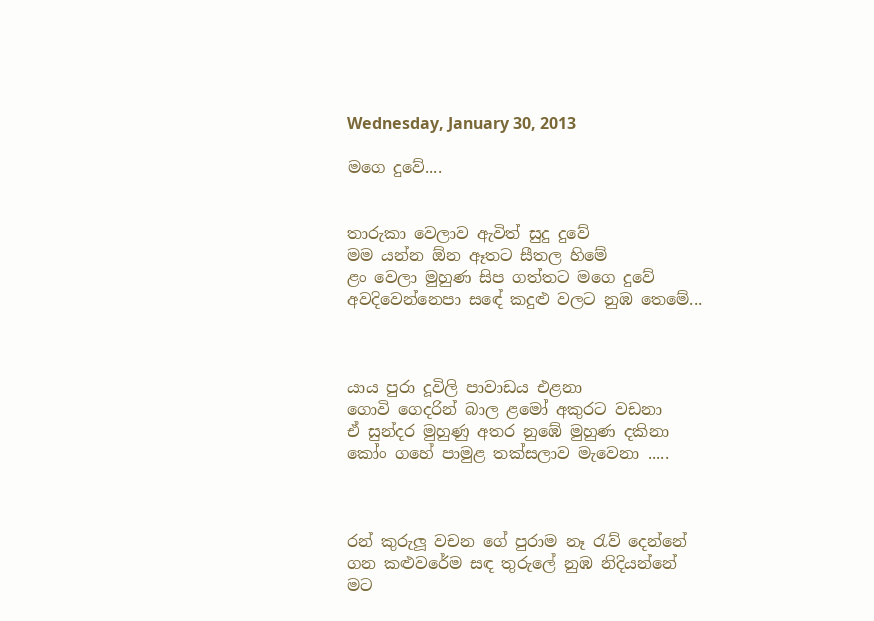Wednesday, January 30, 2013

මගෙ දුවේ....


තාරුකා වෙලාව ඇවිත් සුදු දුවේ
මම යන්න ඕන ඈතට සීතල හිමේ
ළං වෙලා මුහුණ සිප ගත්තට මගෙ දුවේ
අවදිවෙන්නෙපා සඳේ කදුළු වලට නුඹ තෙමේ...



යාය පුරා දූවිලි පාවාඩය එළනා
ගොවි ගෙදරින් බාල ළමෝ අකුරට වඩනා
ඒ සුන්දර මුහුණු අතර නුඹේ මුහුණ දකිනා
කෝං ගහේ පාමුළ තක්සලාව මැවෙනා .....



රන් කුරුලූ වචන ගේ පුරාම නෑ රැව් දෙන්නේ
ගන කළුවරේම සඳ තුරුලේ නුඹ නිදියන්නේ
මට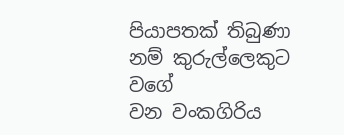පියාපතක් තිබුණා නම් කුරුල්ලෙකුට වගේ
වන වංකගිරිය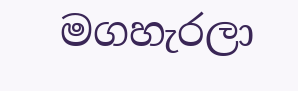මගහැරලා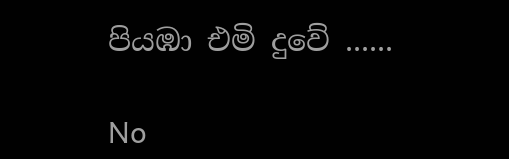පියඹා එමි දුවේ ......

No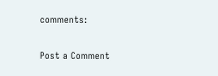comments:

Post a Comment